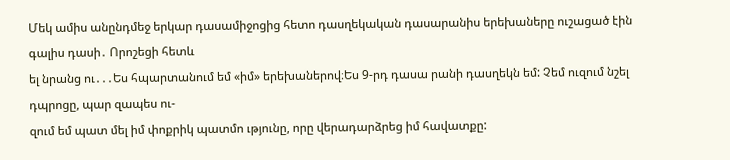Մեկ ամիս անընդմեջ երկար դասամիջոցից հետո դասղեկական դասարանիս երեխաները ուշացած էին գալիս դասի․ Որոշեցի հետև
ել նրանց ու․․․Ես հպարտանում եմ «իմ» երեխաներով։Ես 9-րդ դասա րանի դասղեկն եմ: Չեմ ուզում նշել դպրոցը, պար զապես ու-
զում եմ պատ մել իմ փոքրիկ պատմո ւթյունը, որը վերադարձրեց իմ հավատքը: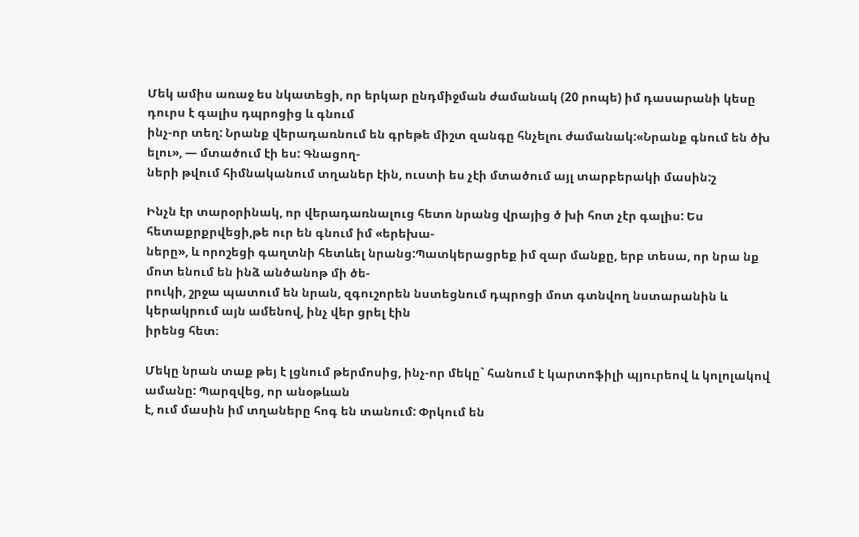Մեկ ամիս առաջ ես նկատեցի, որ երկար ընդմիջման ժամանակ (20 րոպե) իմ դասարանի կեսը դուրս է գալիս դպրոցից և գնում
ինչ-որ տեղ: Նրանք վերադառնում են գրեթե միշտ զանգը հնչելու ժամանակ:«Նրանք գնում են ծխ ելու», — մտածում էի ես: Գնացող-
ների թվում հիմնականում տղաներ էին, ուստի ես չէի մտածում այլ տարբերակի մասին:շ

Ինչն էր տարօրինակ, որ վերադառնալուց հետո նրանց վրայից ծ խի հոտ չէր գալիս: Ես հետաքրքրվեցի,թե ուր են գնում իմ «երեխա-
ները», և որոշեցի գաղտնի հետևել նրանց:Պատկերացրեք իմ զար մանքը, երբ տեսա, որ նրա նք մոտ ենում են ինձ անծանոթ մի ծե-
րուկի, շրջա պատում են նրան, զգուշորեն նստեցնում դպրոցի մոտ գտնվող նստարանին և կերակրում այն ամենով, ինչ վեր ցրել էին
իրենց հետ։

Մեկը նրան տաք թեյ է լցնում թերմոսից, ինչ-որ մեկը` հանում է կարտոֆիլի պյուրեով և կոլոլակով ամանը: Պարզվեց, որ անօթևան
է, ում մասին իմ տղաները հոգ են տանում: Փրկում են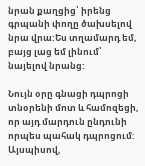նրան քաղցից՝ իրենց գրպանի փողը ծախսելով նրա վրա:Ես տղամարդ եմ,
բայց լաց եմ լինում՝ նայելով նրանց:

Նույն օրը գնացի դպրոցի տնօրենի մոտ և համոզեցի, որ այդ մարդուն ընդունի որպես պահակ դպրոցում: Այսպիսով,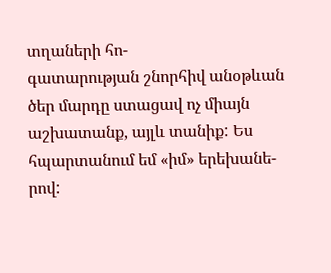տղաների հո-
գատարության շնորհիվ անօթևան ծեր մարդը ստացավ ոչ միայն աշխատանք, այլև տանիք: Ես հպարտանում եմ «իմ» երեխանե-
րով: